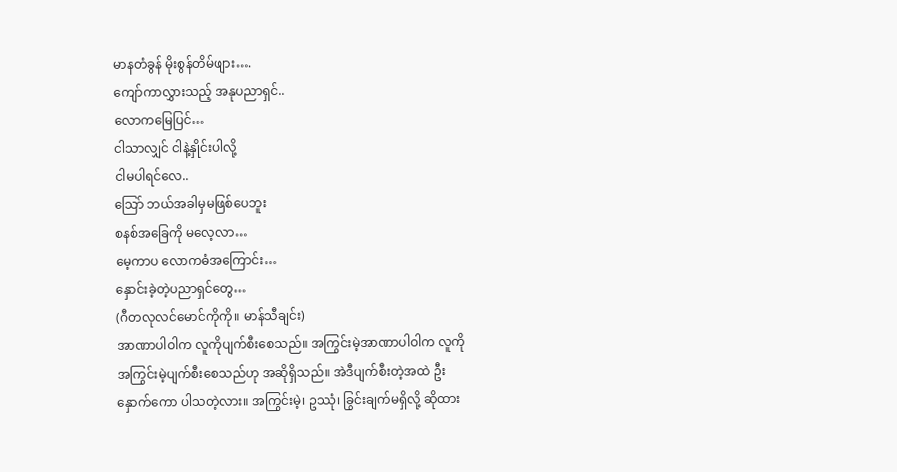မာနတံခွန် မိုးစွန်တိမ်ဖျား….
ကျော်ကာလွှားသည့် အနုပညာရှင်..
လောကမြေပြင်…
ငါသာလျှင် ငါနဲ့နှိုင်းပါလို့
ငါမပါရင်လေ..
သြော် ဘယ်အခါမှမဖြစ်ပေဘူး
စနစ်အခြေကို မလေ့လာ…
မေ့ကာပ လောကဓံအကြောင်း…
နှောင်းခဲ့တဲ့ပညာရှင်တွေ…
(ဂီတလုလင်မောင်ကိုကို။ မာန်သီချင်း)
အာဏာပါဝါက လူကိုပျက်စီးစေသည်။ အကြွင်းမဲ့အာဏာပါဝါက လူကိုအကြွင်းမဲ့ပျက်စီးစေသည်ဟု အဆိုရှိသည်။ အဲဒီပျက်စီးတဲ့အထဲ ဦးနှောက်ကော ပါသတဲ့လား။ အကြွင်းမဲ့၊ ဥဿုံ၊ ခြွင်းချက်မရှိလို့ ဆိုထား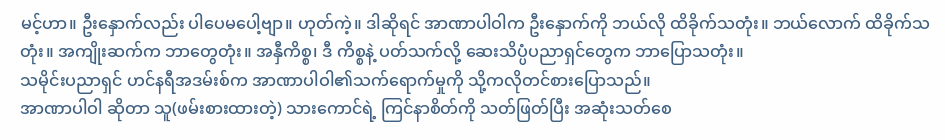မင့်ဟာ။ ဦးနှောက်လည်း ပါပေမပေါ့ဗျာ။ ဟုတ်ကဲ့။ ဒါဆိုရင် အာဏာပါဝါက ဦးနှောက်ကို ဘယ်လို ထိခိုက်သတုံး။ ဘယ်လောက် ထိခိုက်သတုံး။ အကျိုးဆက်က ဘာတွေတုံး။ အနှီကိစ္စ၊ ဒီ ကိစ္စနဲ့ ပတ်သက်လို့ ဆေးသိပ္ပံပညာရှင်တွေက ဘာပြောသတုံး။
သမိုင်းပညာရှင် ဟင်နရီအဒမ်းစ်က အာဏာပါဝါ၏သက်ရောက်မှုကို သို့ကလိုတင်စားပြောသည်။
အာဏာပါဝါ ဆိုတာ သူ(ဖမ်းစားထားတဲ့) သားကောင်ရဲ့ ကြင်နာစိတ်ကို သတ်ဖြတ်ပြီး အဆုံးသတ်စေ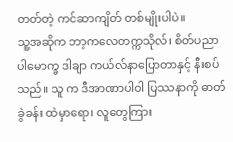တတ်တဲ့ ကင်ဆာကျိတ် တစ်မျိုးပါပဲ။
သူ့အဆိုက ဘာ့ကလေတက္ကသိုလ်၊ စိတ်ပညာပါမောက္ခ ဒါချာ ကယ်လ်နာပြောတာနှင့် နီးစပ်သည်။ သူ က ဒီအာဏာပါဝါ ပြဿနာကို ဓာတ်ခွဲခန်း ထဲမှာရော၊ လူတွေကြား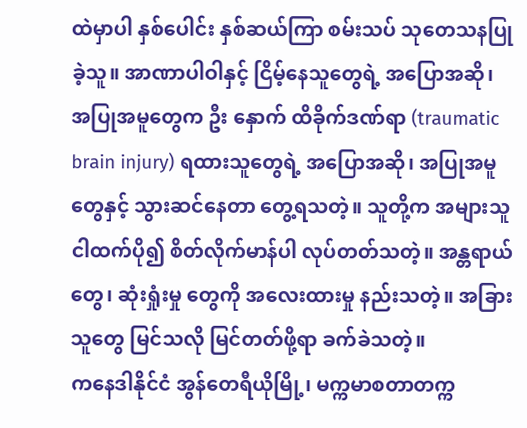ထဲမှာပါ နှစ်ပေါင်း နှစ်ဆယ်ကြာ စမ်းသပ် သုတေသနပြုခဲ့သူ။ အာဏာပါဝါနှင့် ငြိမ့်နေသူတွေရဲ့ အပြောအဆို၊ အပြုအမူတွေက ဦး နှောက် ထိခိုက်ဒဏ်ရာ (traumatic brain injury) ရထားသူတွေရဲ့ အပြောအဆို၊ အပြုအမူတွေနှင့် သွားဆင်နေတာ တွေ့ရသတဲ့။ သူတို့က အများသူငါထက်ပို၍ စိတ်လိုက်မာန်ပါ လုပ်တတ်သတဲ့။ အန္တရာယ်တွေ၊ ဆုံးရှုံးမှု တွေကို အလေးထားမှု နည်းသတဲ့။ အခြားသူတွေ မြင်သလို မြင်တတ်ဖို့ရာ ခက်ခဲသတဲ့။
ကနေဒါနိုင်ငံ အွန်တေရီယိုမြို့၊ မက္ကမာစတာတက္က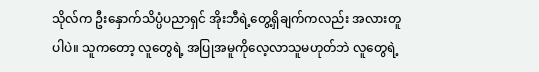သိုလ်က ဦးနှောက်သိပ္ပံပညာရှင် အိုးဘီရဲ့တွေ့ရှိချက်ကလည်း အလားတူပါပဲ။ သူကတော့ လူတွေရဲ့ အပြုအမူကိုလေ့လာသူမဟုတ်ဘဲ လူတွေရဲ့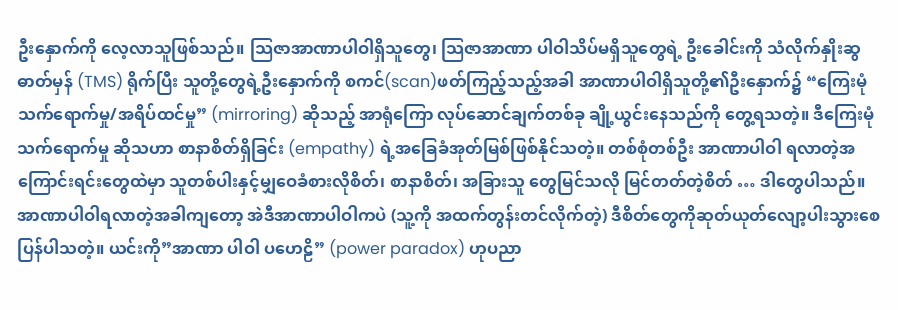ဦးနှောက်ကို လေ့လာသူဖြစ်သည်။ သြဇာအာဏာပါဝါရှိသူတွေ၊ သြဇာအာဏာ ပါဝါသိပ်မရှိသူတွေရဲ့ ဦးခေါင်းကို သံလိုက်နှိုးဆွဓာတ်မှန် (TMS) ရိုက်ပြီး သူတို့တွေရဲ့ဦးနှောက်ကို စကင်(scan)ဖတ်ကြည့်သည့်အခါ အာဏာပါဝါရှိသူတို့၏ဦးနှောက်၌ “ကြေးမုံသက်ရောက်မှု/အရိပ်ထင်မှု” (mirroring) ဆိုသည့် အာရုံကြော လုပ်ဆောင်ချက်တစ်ခု ချို့ယွင်းနေသည်ကို တွေ့ရသတဲ့။ ဒီကြေးမုံ သက်ရောက်မှု ဆိုသဟာ စာနာစိတ်ရှိခြင်း (empathy) ရဲ့အခြေခံအုတ်မြစ်ဖြစ်နိုင်သတဲ့။ တစ်စုံတစ်ဦး အာဏာပါဝါ ရလာတဲ့အကြောင်းရင်းတွေထဲမှာ သူတစ်ပါးနှင့်မျှဝေခံစားလိုစိတ်၊ စာနာစိတ်၊ အခြားသူ တွေမြင်သလို မြင်တတ်တဲ့စိတ် … ဒါတွေပါသည်။ အာဏာပါဝါရလာတဲ့အခါကျတော့ အဲဒီအာဏာပါဝါကပဲ (သူ့ကို အထက်တွန်းတင်လိုက်တဲ့) ဒီစိတ်တွေကိုဆုတ်ယုတ်လျော့ပါးသွားစေပြန်ပါသတဲ့။ ယင်းကို”အာဏာ ပါဝါ ပဟေဠိ” (power paradox) ဟုပညာ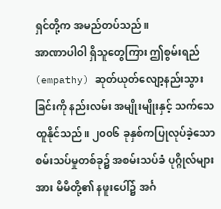ရှင်တို့က အမည်တပ်သည်။
အာဏာပါဝါ ရှိသူတွေကြား ဤစွမ်းရည် (empathy) ဆုတ်ယုတ်လျော့နည်းသွားခြင်းကို နည်းလမ်း အမျိုးမျိုးနှင့် သက်သေထူနိုင်သည်။ ၂၀၀၆ ခုနှစ်ကပြုလုပ်ခဲ့သောစမ်းသပ်မှုတစ်ခု၌ အစမ်းသပ်ခံ ပုဂ္ဂိုလ်များအား မိမိတို့၏ နဖူးပေါ်၌ အင်္ဂ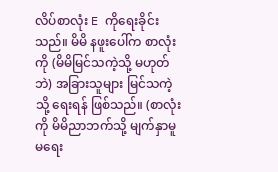လိပ်စာလုံး E ကိုရေးခိုင်းသည်။ မိမိ နဖူးပေါ်က စာလုံးကို (မိမိမြင်သကဲ့သို့ မဟုတ်ဘဲ) အခြားသူများ မြင်သကဲ့သို့ ရေးရန် ဖြစ်သည်။ (စာလုံးကို မိမိညာဘက်သို့ မျက်နှာမူ မရေး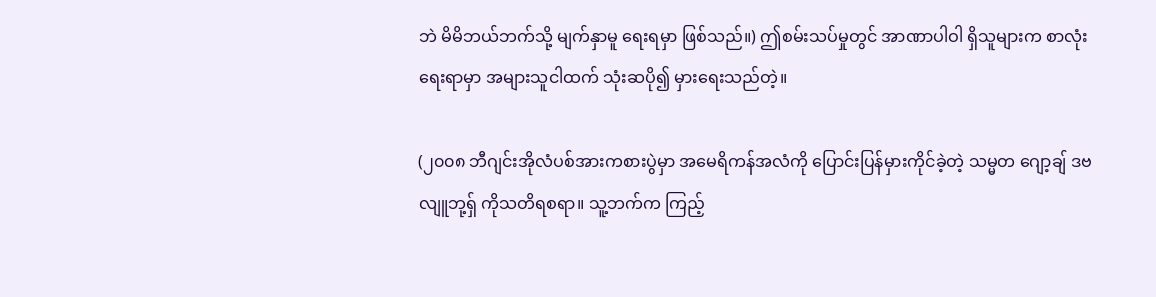ဘဲ မိမိဘယ်ဘက်သို့ မျက်နှာမူ ရေးရမှာ ဖြစ်သည်။) ဤစမ်းသပ်မှုတွင် အာဏာပါဝါ ရှိသူများက စာလုံးရေးရာမှာ အများသူငါထက် သုံးဆပို၍ မှားရေးသည်တဲ့။

(၂၀၀၈ ဘီဂျင်းအိုလံပစ်အားကစားပွဲမှာ အမေရိကန်အလံကို ပြောင်းပြန်မှားကိုင်ခဲ့တဲ့ သမ္မတ ဂျော့ချ် ဒဗလျူဘု့ရှ် ကိုသတိရစရာ။ သူ့ဘက်က ကြည့်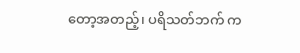တော့အတည့်၊ ပရိသတ်ဘက် က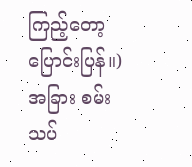ကြည့်တော့ ပြောင်းပြန်။)
အခြား စမ်းသပ်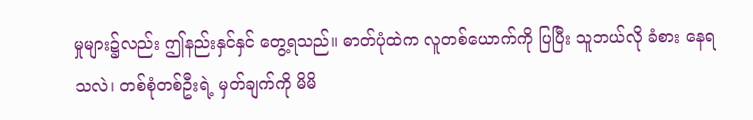မှုများ၌လည်း ဤနည်းနှင်နှင် တွေ့ရသည်။ ဓာတ်ပုံထဲက လူတစ်ယောက်ကို ပြပြီး သူဘယ်လို ခံစား နေရသလဲ၊ တစ်စုံတစ်ဦးရဲ့ မှတ်ချက်ကို မိမိ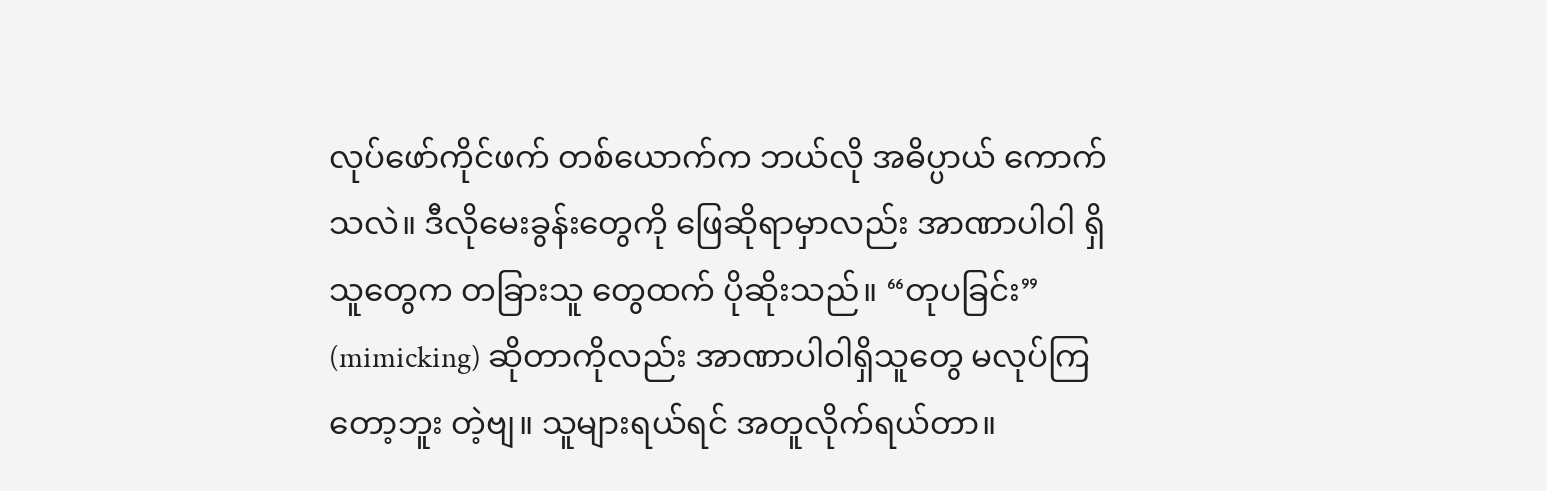လုပ်ဖော်ကိုင်ဖက် တစ်ယောက်က ဘယ်လို အဓိပ္ပာယ် ကောက်သလဲ။ ဒီလိုမေးခွန်းတွေကို ဖြေဆိုရာမှာလည်း အာဏာပါဝါ ရှိသူတွေက တခြားသူ တွေထက် ပိုဆိုးသည်။ “တုပခြင်း” (mimicking) ဆိုတာကိုလည်း အာဏာပါဝါရှိသူတွေ မလုပ်ကြ တော့ဘူး တဲ့ဗျ။ သူများရယ်ရင် အတူလိုက်ရယ်တာ။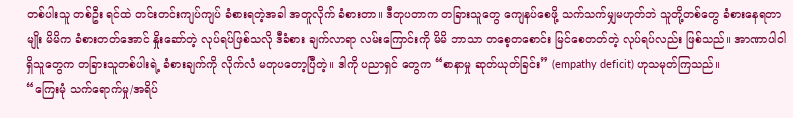တစ်ပါးသူ တစ်ဦး ရင်ထဲ တင်းတင်းကျပ်ကျပ် ခံစားရတဲ့အခါ အတူလိုက် ခံစားတာ။ ဒီတုပတာက တခြားသူတွေ ကျေနပ်စေဖို့ သက်သက်မျှမဟုတ်ဘဲ သူတို့တစ်တွေ ခံစားနေရတာမျိုး မိမိက ခံစားတတ်အောင် နှိုးဆော်တဲ့ လုပ်ရပ်ဖြစ်သလို ဒီခံစား ချက်လာရာ လမ်းကြောင်းကို မိမိ ဘာသာ တစေ့တစောင်း မြင်စေတတ်တဲ့ လုပ်ရပ်လည်း ဖြစ်သည်။ အာဏာပါဝါ ရှိသူတွေက တခြားသူတစ်ပါးရဲ့ ခံစားချက်ကို လိုက်လံ မတုပတော့ပြီတဲ့။ ဒါကို ပညာရှင် တွေက “စာနာမှု ဆုတ်ယုတ်ခြင်း” (empathy deficit) ဟုသမုတ်ကြသည်။
“ကြေးမုံ သက်ရောက်မှု/အရိပ်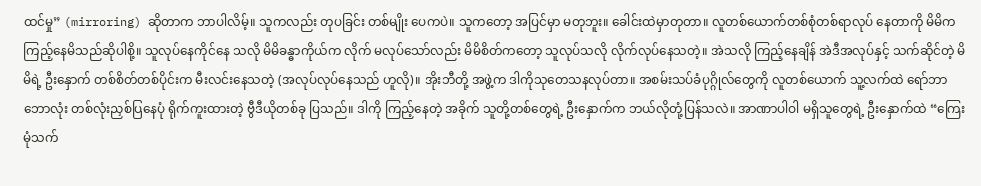ထင်မှု” (mirroring) ဆိုတာက ဘာပါလိမ့်။ သူကလည်း တုပခြင်း တစ်မျိုး ပေကပဲ။ သူကတော့ အပြင်မှာ မတုဘူး။ ခေါင်းထဲမှာတုတာ။ လူတစ်ယောက်တစ်စုံတစ်ရာလုပ် နေတာကို မိမိက ကြည့်နေမိသည်ဆိုပါစို့။ သူလုပ်နေကိုင်နေ သလို မိမိခန္ဓာကိုယ်က လိုက် မလုပ်သော်လည်း မိမိစိတ်ကတော့ သူလုပ်သလို လိုက်လုပ်နေသတဲ့။ အဲသလို ကြည့်နေချိန် အဲဒီအလုပ်နှင့် သက်ဆိုင်တဲ့ မိမိရဲ့ ဦးနှောက် တစ်စိတ်တစ်ပိုင်းက မီးလင်းနေသတဲ့ (အလုပ်လုပ်နေသည် ဟူလို)။ အိုးဘီတို့ အဖွဲ့က ဒါကိုသုတေသနလုပ်တာ။ အစမ်းသပ်ခံပုဂ္ဂိုလ်တွေကို လူတစ်ယောက် သူ့လက်ထဲ ရော်ဘာဘောလုံး တစ်လုံးညှစ်ပြနေပုံ ရိုက်ကူးထားတဲ့ ဗွီဒီယိုတစ်ခု ပြသည်။ ဒါကို ကြည့်နေတဲ့ အခိုက် သူတို့တစ်တွေရဲ့ ဦးနှောက်က ဘယ်လိုတုံ့ပြန်သလဲ။ အာဏာပါဝါ မရှိသူတွေရဲ့ ဦးနှောက်ထဲ “ကြေးမုံသက်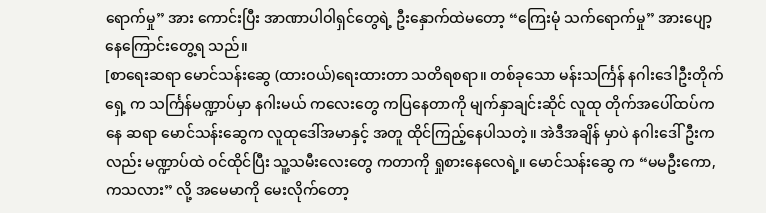ရောက်မှု” အား ကောင်းပြီး အာဏာပါဝါရှင်တွေရဲ့ ဦးနှောက်ထဲမတော့ “ကြေးမုံ သက်ရောက်မှု” အားပျော့နေကြောင်းတွေ့ရ သည်။
[စာရေးဆရာ မောင်သန်းဆွေ (ထားဝယ်)ရေးထားတာ သတိရစရာ။ တစ်ခုသော မန်းသင်္ကြန် နဂါးဒေါဦးတိုက်ရှေ့ က သင်္ကြန်မဏ္ဍာပ်မှာ နဂါးမယ် ကလေးတွေ ကပြနေတာကို မျက်နှာချင်းဆိုင် လူထု တိုက်အပေါ်ထပ်ကနေ ဆရာ မောင်သန်းဆွေက လူထုဒေါ်အမာနှင့် အတူ ထိုင်ကြည့်နေပါသတဲ့။ အဲဒီအချိန် မှာပဲ နဂါးဒေါ်ဦးကလည်း မဏ္ဍာပ်ထဲ ဝင်ထိုင်ပြီး သူ့သမီးလေးတွေ ကတာကို ရှုစားနေလေရဲ့။ မောင်သန်းဆွေ က “မမဦးကော, ကသလား” လို့ အမေမာကို မေးလိုက်တော့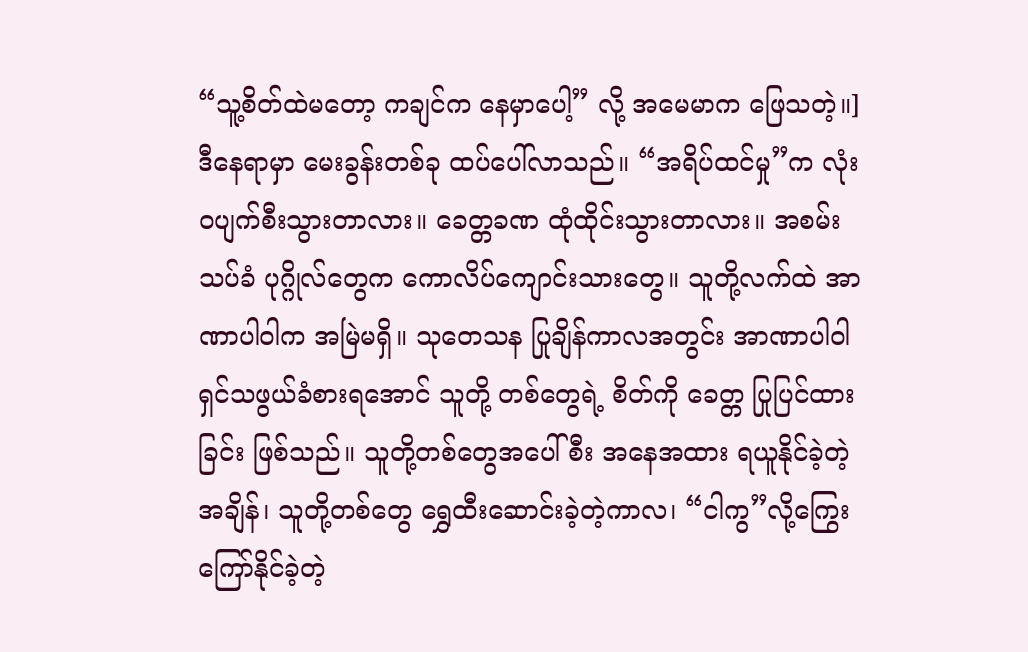“သူ့စိတ်ထဲမတော့ ကချင်က နေမှာပေါ့” လို့ အမေမာက ဖြေသတဲ့။]
ဒီနေရာမှာ မေးခွန်းတစ်ခု ထပ်ပေါ်လာသည်။ “အရိပ်ထင်မှု”က လုံးဝပျက်စီးသွားတာလား။ ခေတ္တခဏ ထုံထိုင်းသွားတာလား။ အစမ်းသပ်ခံ ပုဂ္ဂိုလ်တွေက ကောလိပ်ကျောင်းသားတွေ။ သူတို့လက်ထဲ အာဏာပါဝါက အမြဲမရှိ။ သုတေသန ပြုချိန်ကာလအတွင်း အာဏာပါဝါရှင်သဖွယ်ခံစားရအောင် သူတို့ တစ်တွေရဲ့ စိတ်ကို ခေတ္တ ပြုပြင်ထားခြင်း ဖြစ်သည်။ သူတို့တစ်တွေအပေါ်စီး အနေအထား ရယူနိုင်ခဲ့တဲ့ အချိန်၊ သူတို့တစ်တွေ ရွှေထီးဆောင်းခဲ့တဲ့ကာလ၊ “ငါကွ”လို့ကြွေးကြော်နိုင်ခဲ့တဲ့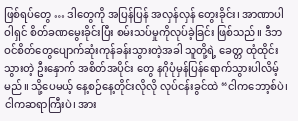ဖြစ်ရပ်တွေ … ဒါတွေကို အပြန်ပြန် အလှန်လှန် တွေးခိုင်း၊ အာဏာပါဝါရှင် စိတ်ခဏမွေးခိုင်းပြီး စမ်းသပ်မှုကိုလုပ်ခဲ့ခြင်း ဖြစ်သည်။ ဒီဘဝင်စိတ်တွေပျောက်ဆုံးကုန်ခန်းသွားတဲ့အခါ သူတို့ရဲ့ ခေတ္တ ထုံထိုင်းသွားတဲ့ ဦးနှောက် အစိတ်အပိုင်း တွေ နဂိုပုံမှန်ပြန်ရောက်သွားပါလိမ့်မည်။ သို့ပေမယ့် နေ့စဉ်နေ့တိုင်းလိုလို လုပ်ငန်းခွင်ထဲ “ငါကဘော့စ်ပဲ၊ ငါကဆရာကြီးပဲ၊ အား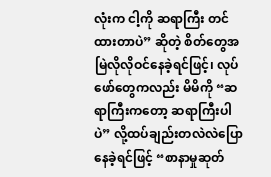လုံးက ငါ့ကို ဆရာကြီး တင်ထားတာပဲ” ဆိုတဲ့ စိတ်တွေအမြဲလိုလိုဝင်နေခဲ့ရင်ဖြင့်၊ လုပ်ဖော်တွေကလည်း မိမိကို “ဆရာကြီးကတော့ ဆရာကြီးပါပဲ” လို့ထပ်ချည်းတလဲလဲပြောနေခဲ့ရင်ဖြင့် “စာနာမှုဆုတ်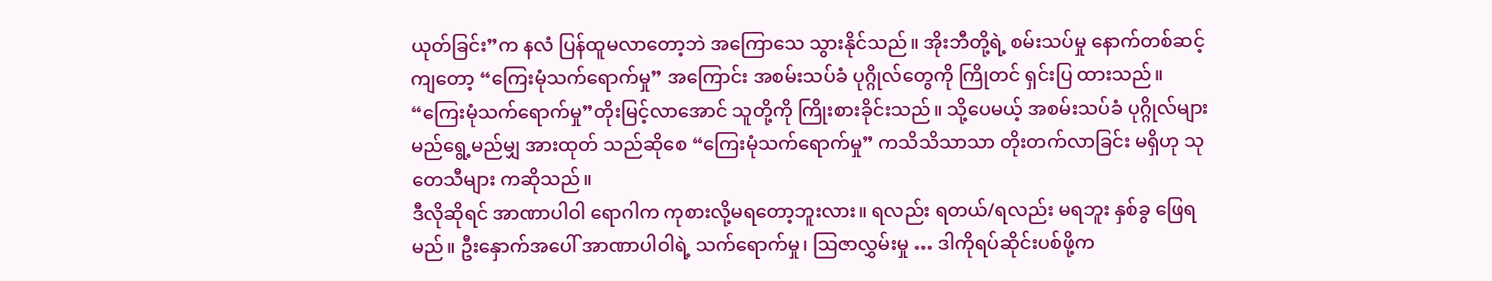ယုတ်ခြင်း”က နလံ ပြန်ထူမလာတော့ဘဲ အကြောသေ သွားနိုင်သည်။ အိုးဘီတို့ရဲ့ စမ်းသပ်မှု နောက်တစ်ဆင့်ကျတော့ “ကြေးမုံသက်ရောက်မှု” အကြောင်း အစမ်းသပ်ခံ ပုဂ္ဂိုလ်တွေကို ကြိုတင် ရှင်းပြ ထားသည်။ “ကြေးမုံသက်ရောက်မှု”တိုးမြင့်လာအောင် သူတို့ကို ကြိုးစားခိုင်းသည်။ သို့ပေမယ့် အစမ်းသပ်ခံ ပုဂ္ဂိုလ်များ မည်ရွေ့မည်မျှ အားထုတ် သည်ဆိုစေ “ကြေးမုံသက်ရောက်မှု” ကသိသိသာသာ တိုးတက်လာခြင်း မရှိဟု သုတေသီများ ကဆိုသည်။
ဒီလိုဆိုရင် အာဏာပါဝါ ရောဂါက ကုစားလို့မရတော့ဘူးလား။ ရလည်း ရတယ်/ရလည်း မရဘူး နှစ်ခွ ဖြေရမည်။ ဦးနှောက်အပေါ် အာဏာပါဝါရဲ့ သက်ရောက်မှု၊ သြဇာလွှမ်းမှု … ဒါကိုရပ်ဆိုင်းပစ်ဖို့က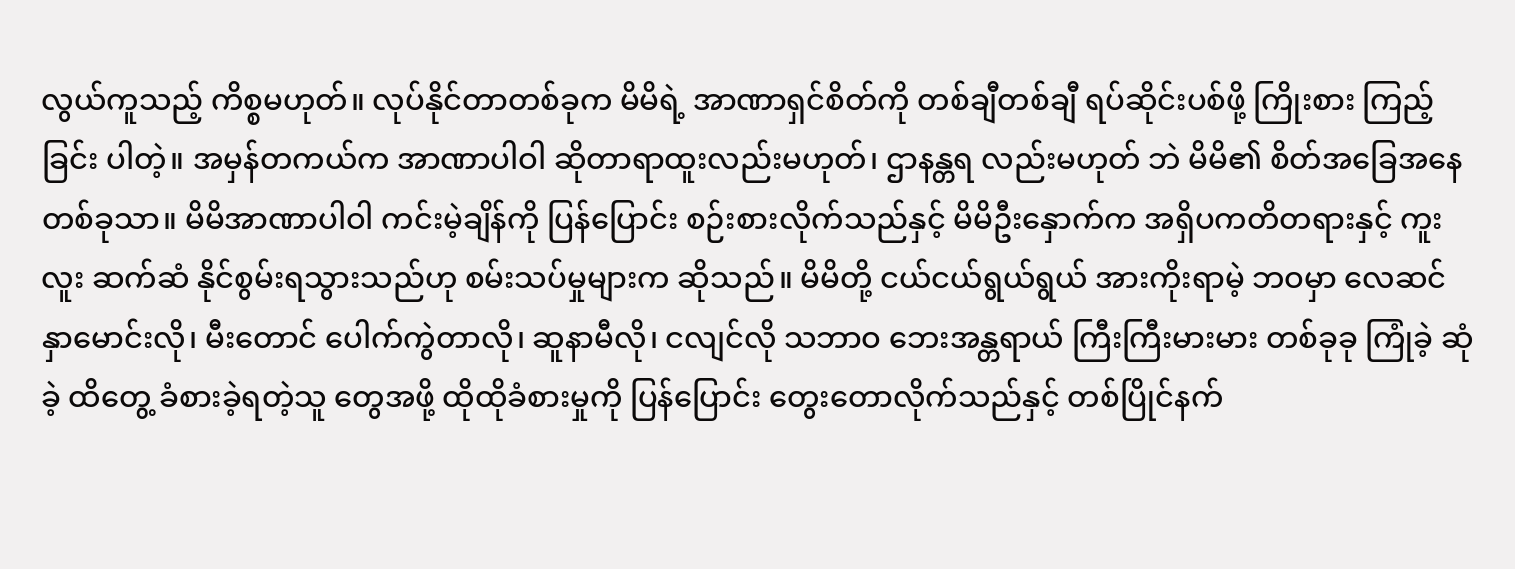လွယ်ကူသည့် ကိစ္စမဟုတ်။ လုပ်နိုင်တာတစ်ခုက မိမိရဲ့ အာဏာရှင်စိတ်ကို တစ်ချီတစ်ချီ ရပ်ဆိုင်းပစ်ဖို့ ကြိုးစား ကြည့်ခြင်း ပါတဲ့။ အမှန်တကယ်က အာဏာပါဝါ ဆိုတာရာထူးလည်းမဟုတ်၊ ဌာနန္တရ လည်းမဟုတ် ဘဲ မိမိ၏ စိတ်အခြေအနေတစ်ခုသာ။ မိမိအာဏာပါဝါ ကင်းမဲ့ချိန်ကို ပြန်ပြောင်း စဉ်းစားလိုက်သည်နှင့် မိမိဦးနှောက်က အရှိပကတိတရားနှင့် ကူးလူး ဆက်ဆံ နိုင်စွမ်းရသွားသည်ဟု စမ်းသပ်မှုများက ဆိုသည်။ မိမိတို့ ငယ်ငယ်ရွယ်ရွယ် အားကိုးရာမဲ့ ဘဝမှာ လေဆင်နှာမောင်းလို၊ မီးတောင် ပေါက်ကွဲတာလို၊ ဆူနာမီလို၊ ငလျင်လို သဘာဝ ဘေးအန္တရာယ် ကြီးကြီးမားမား တစ်ခုခု ကြုံခဲ့ ဆုံခဲ့ ထိတွေ့ ခံစားခဲ့ရတဲ့သူ တွေအဖို့ ထိုထိုခံစားမှုကို ပြန်ပြောင်း တွေးတောလိုက်သည်နှင့် တစ်ပြိုင်နက်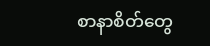စာနာစိတ်တွေ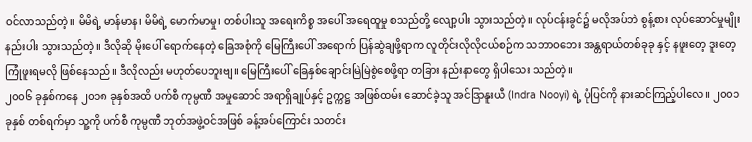ဝင်လာသည်တဲ့။ မိမိရဲ့ မာန်မာန၊ မိမိရဲ့ မောက်မာမှု၊ တစ်ပါးသူ အရေးကိစ္စ အပေါ် အရေထူမှု စသည်တို့ လျော့ပါး သွားသည်တဲ့။ လုပ်ငန်းခွင်၌ မလိုအပ်ဘဲ စွန့်စား လုပ်ဆောင်မှုမျိုး နည်းပါး သွားသည်တဲ့။ ဒီလိုဆို မိုးပေါ် ရောက်နေတဲ့ ခြေအစုံကို မြေကြီးပေါ် အရောက် ပြန်ဆွဲချဖို့ရာက လူတိုင်းလိုလိုငယ်စဉ်က သဘာဝဘေး အန္တရာယ်တစ်ခုခု နှင့် နဖူးတေ့ ဒူးတေ့ ကြုံဖူးရမလို ဖြစ်နေသည်။ ဒီလိုလည်း မဟုတ်ပေဘူးဗျ။ မြေကြီးပေါ် ခြေနှစ်ချောင်းမြဲမြဲစွဲစေဖို့ရာ တခြား နည်းနာတွေ ရှိပါသေး သည်တဲ့။
၂၀၀၆ ခုနှစ်ကနေ ၂၀၁၈ ခုနှစ်အထိ ပက်စီ ကုမ္ပဏီ အမှုဆောင် အရာရှိချုပ်နှင့် ဥက္ကဋ္ဌ အဖြစ်ထမ်း ဆောင်ခဲ့သူ အင်ဒြာနူးယီ (Indra Nooyi) ရဲ့ ပုံပြင်ကို နားဆင်ကြည့်ပါလေ။ ၂၀၀၁ ခုနှစ် တစ်ရက်မှာ သူ့ကို ပက်စီ ကုမ္ပဏီ ဘုတ်အဖွဲ့ဝင်အဖြစ် ခန့်အပ်ကြောင်း သတင်း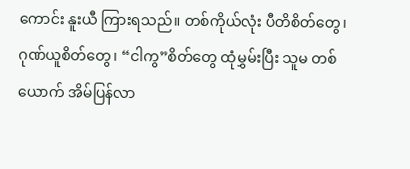ကောင်း နူးယီ ကြားရသည်။ တစ်ကိုယ်လုံး ပီတိစိတ်တွေ၊ ဂုဏ်ယူစိတ်တွေ၊ “ငါကွ”စိတ်တွေ ထုံမွှမ်းပြီး သူမ တစ်ယောက် အိမ်ပြန်လာ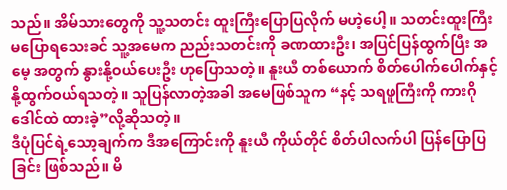သည်။ အိမ်သားတွေကို သူ့သတင်း ထူးကြီးပြောပြလိုက် မဟဲ့ပေါ့။ သတင်းထူးကြီး မပြောရသေးခင် သူ့အမေက ညည်းသတင်းကို ခဏထားဦး၊ အပြင်ပြန်ထွက်ပြီး အမေ့ အတွက် နွားနို့ဝယ်ပေးဦး ဟုပြောသတဲ့။ နူးယီ တစ်ယောက် စိတ်ပေါက်ပေါက်နှင့် နို့ထွက်ဝယ်ရသတဲ့။ သူပြန်လာတဲ့အခါ အမေဖြစ်သူက “နင့် သရဖူကြီးကို ကားဂိုဒေါင်ထဲ ထားခဲ့”လို့ဆိုသတဲ့။
ဒီပုံပြင်ရဲ့သော့ချက်က ဒီအကြောင်းကို နူးယီ ကိုယ်တိုင် စိတ်ပါလက်ပါ ပြန်ပြောပြခြင်း ဖြစ်သည်။ မိ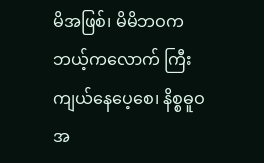မိအဖြစ်၊ မိမိဘဝက ဘယ့်ကလောက် ကြီးကျယ်နေပေ့စေ၊ နိစ္စဓူဝအ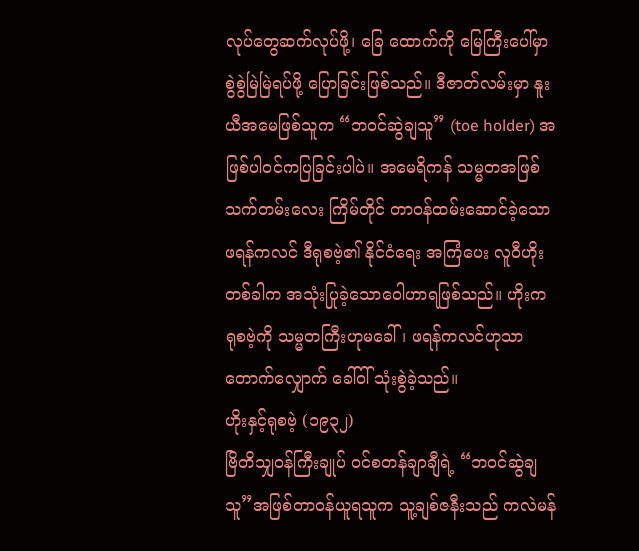လုပ်တွေဆက်လုပ်ဖို့၊ ခြေ ထောက်ကို မြေကြီးပေါ်မှာ စွဲစွဲမြဲမြဲရပ်ဖို့ ပြောခြင်းဖြစ်သည်။ ဒီဇာတ်လမ်းမှာ နူးယီအမေဖြစ်သူက “ဘဝင်ဆွဲချသူ” (toe holder) အဖြစ်ပါဝင်ကပြခြင်းပါပဲ။ အမေရိကန် သမ္မတအဖြစ် သက်တမ်းလေး ကြိမ်တိုင် တာဝန်ထမ်းဆောင်ခဲ့သော ဖရန်ကလင် ဒီရုစဗဲ့၏ နိုင်ငံရေး အကြံပေး လူဝီဟိုး တစ်ခါက အသုံးပြုခဲ့သောဝေါဟာရဖြစ်သည်။ ဟိုးက ရုစဗဲ့ကို သမ္မတကြီးဟုမခေါ်၊ ဖရန်ကလင်ဟုသာ တောက်လျှောက် ခေါ်ဝါ် သုံးစွဲခဲ့သည်။
ဟိုးနှင့်ရုစဗဲ့ (၁၉၃၂)
ဗြိတိသျှဝန်ကြီးချုပ် ဝင်စတန်ချာချီရဲ့ “ဘဝင်ဆွဲချသူ”အဖြစ်တာဝန်ယူရသူက သူ့ချစ်ဇနီးသည် ကလဲမန်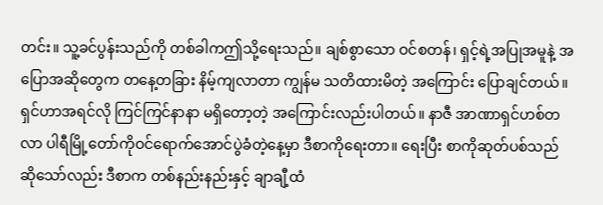တင်း။ သူ့ခင်ပွန်းသည်ကို တစ်ခါကဤသို့ရေးသည်။ ချစ်စွာသော ဝင်စတန်၊ ရှင့်ရဲ့အပြုအမူနဲ့ အပြောအဆိုတွေက တနေ့တခြား နိမ့်ကျလာတာ ကျွန်မ သတိထားမိတဲ့ အကြောင်း ပြောချင်တယ်။ ရှင်ဟာအရင်လို ကြင်ကြင်နာနာ မရှိတော့တဲ့ အကြောင်းလည်းပါတယ်။ နာဇီ အာဏာရှင်ဟစ်တလာ ပါရီမြို့တော်ကိုဝင်ရောက်အောင်ပွဲခံတဲ့နေ့မှာ ဒီစာကိုရေးတာ။ ရေးပြီး စာကိုဆုတ်ပစ်သည် ဆိုသော်လည်း ဒီစာက တစ်နည်းနည်းနှင့် ချာချီ့ထံ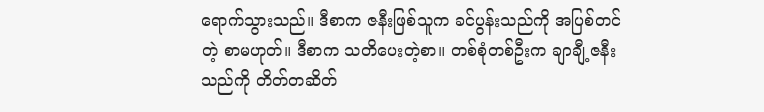ရောက်သွားသည်။ ဒီစာက ဇနီးဖြစ်သူက ခင်ပွန်းသည်ကို အပြစ်တင်တဲ့ စာမဟုတ်။ ဒီစာက သတိပေးတဲ့စာ။ တစ်စုံတစ်ဦးက ချာချီ့ဇနီးသည်ကို တိတ်တဆိတ်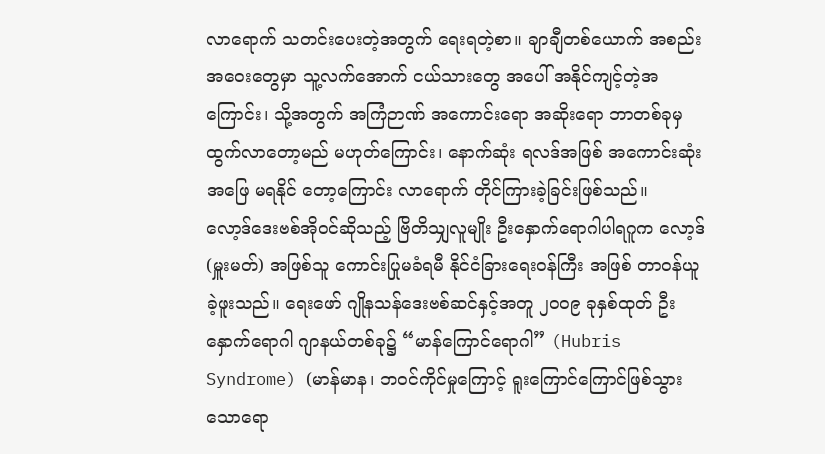လာရောက် သတင်းပေးတဲ့အတွက် ရေးရတဲ့စာ။ ချာချီတစ်ယောက် အစည်းအဝေးတွေမှာ သူ့လက်အောက် ငယ်သားတွေ အပေါ် အနိုင်ကျင့်တဲ့အကြောင်း၊ သို့အတွက် အကြံဉာဏ် အကောင်းရော အဆိုးရော ဘာတစ်ခုမှ ထွက်လာတော့မည် မဟုတ်ကြောင်း၊ နောက်ဆုံး ရလဒ်အဖြစ် အကောင်းဆုံး အဖြေ မရနိုင် တော့ကြောင်း လာရောက် တိုင်ကြားခဲ့ခြင်းဖြစ်သည်။
လော့ဒ်ဒေးဗစ်အိုဝင်ဆိုသည့် ဗြိတိသျှလူမျိုး ဦးနှောက်ရောဂါပါရဂူက လော့ဒ် (မှူးမတ်) အဖြစ်သူ ကောင်းပြုမခံရမီ နိုင်ငံခြားရေးဝန်ကြီး အဖြစ် တာဝန်ယူခဲ့ဖူးသည်။ ရေးဖော် ဂျိုနသန်ဒေးဗစ်ဆင်နှင့်အတူ ၂၀၀၉ ခုနှစ်ထုတ် ဦးနှောက်ရောဂါ ဂျာနယ်တစ်ခု၌ “မာန်ကြောင်ရောဂါ” (Hubris Syndrome) (မာန်မာန၊ ဘဝင်ကိုင်မှုကြောင့် ရူးကြောင်ကြောင်ဖြစ်သွားသောရော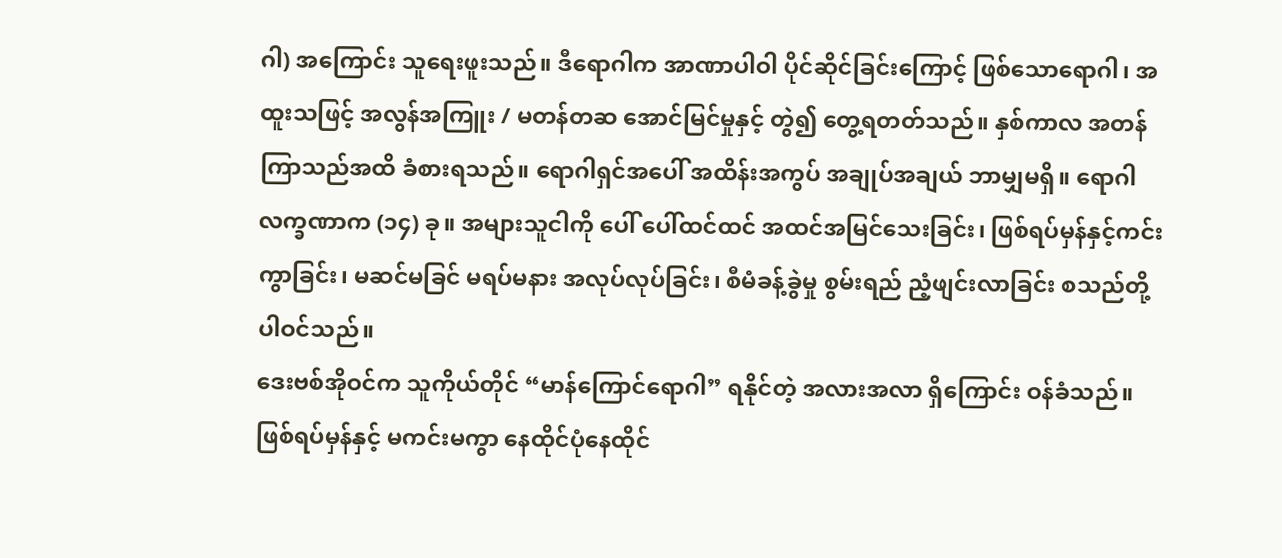ဂါ) အကြောင်း သူရေးဖူးသည်။ ဒီရောဂါက အာဏာပါဝါ ပိုင်ဆိုင်ခြင်းကြောင့် ဖြစ်သောရောဂါ၊ အထူးသဖြင့် အလွန်အကြူး / မတန်တဆ အောင်မြင်မှုနှင့် တွဲ၍ တွေ့ရတတ်သည်။ နှစ်ကာလ အတန်ကြာသည်အထိ ခံစားရသည်။ ရောဂါရှင်အပေါ် အထိန်းအကွပ် အချုပ်အချယ် ဘာမျှမရှိ။ ရောဂါလက္ခဏာက (၁၄) ခု။ အများသူငါကို ပေါ် ပေါ်ထင်ထင် အထင်အမြင်သေးခြင်း၊ ဖြစ်ရပ်မှန်နှင့်ကင်းကွာခြင်း၊ မဆင်မခြင် မရပ်မနား အလုပ်လုပ်ခြင်း၊ စီမံခန့်ခွဲမှု စွမ်းရည် ညံ့ဖျင်းလာခြင်း စသည်တို့ ပါဝင်သည်။
ဒေးဗစ်အိုဝင်က သူကိုယ်တိုင် “မာန်ကြောင်ရောဂါ” ရနိုင်တဲ့ အလားအလာ ရှိကြောင်း ဝန်ခံသည်။ ဖြစ်ရပ်မှန်နှင့် မကင်းမကွာ နေထိုင်ပုံနေထိုင်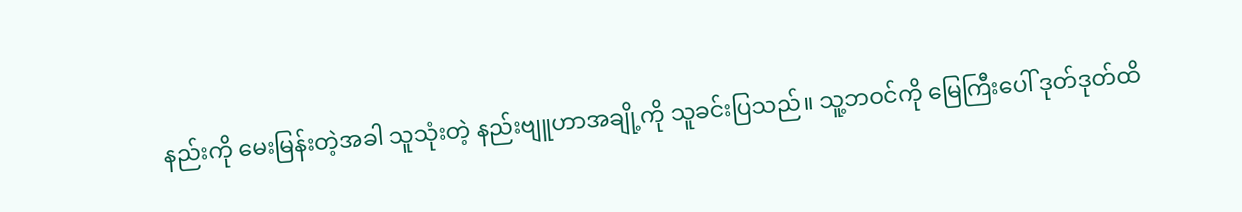နည်းကို မေးမြန်းတဲ့အခါ သူသုံးတဲ့ နည်းဗျူဟာအချို့ကို သူခင်းပြသည်။ သူ့ဘဝင်ကို မြေကြီးပေါ် ဒုတ်ဒုတ်ထိ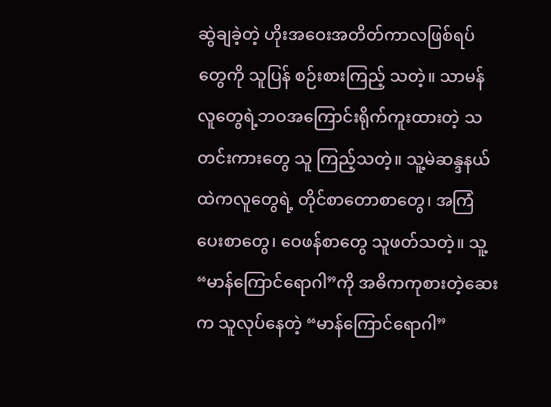ဆွဲချခဲ့တဲ့ ဟိုးအဝေးအတိတ်ကာလဖြစ်ရပ်တွေကို သူပြန် စဉ်းစားကြည့် သတဲ့။ သာမန်လူတွေရဲ့ဘဝအကြောင်းရိုက်ကူးထားတဲ့ သတင်းကားတွေ သူ ကြည့်သတဲ့။ သူ့မဲဆန္ဒနယ်ထဲကလူတွေရဲ့ တိုင်စာတောစာတွေ၊ အကြံပေးစာတွေ၊ ဝေဖန်စာတွေ သူဖတ်သတဲ့။ သူ့ “မာန်ကြောင်ရောဂါ”ကို အဓိကကုစားတဲ့ဆေးက သူလုပ်နေတဲ့ “မာန်ကြောင်ရောဂါ”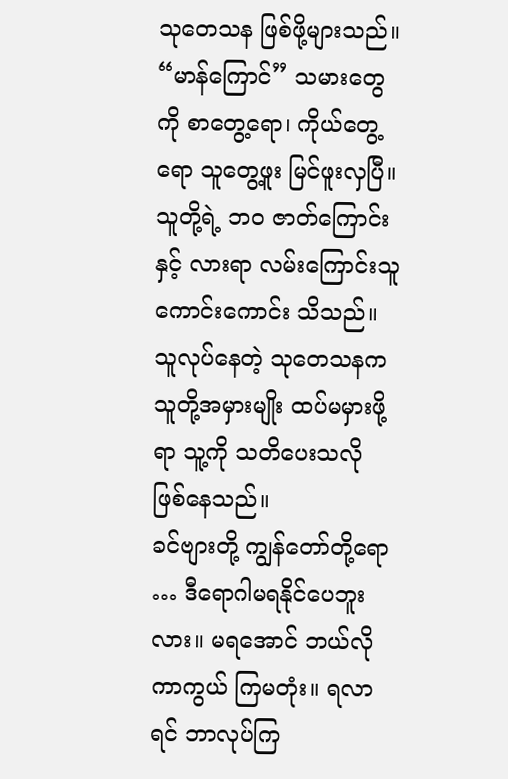သုတေသန ဖြစ်ဖို့များသည်။ “မာန်ကြောင်” သမားတွေကို စာတွေ့ရော၊ ကိုယ်တွေ့ရော သူတွေ့ဖူး မြင်ဖူးလှပြီ။ သူတို့ရဲ့ ဘဝ ဇာတ်ကြောင်းနှင့် လားရာ လမ်းကြောင်းသူကောင်းကောင်း သိသည်။ သူလုပ်နေတဲ့ သုတေသနက သူတို့အမှားမျိုး ထပ်မမှားဖို့ရာ သူ့ကို သတိပေးသလို ဖြစ်နေသည်။
ခင်ဗျားတို့ ကျွန်တော်တို့ရော … ဒီရောဂါမရနိုင်ပေဘူးလား။ မရအောင် ဘယ်လို ကာကွယ် ကြမတုံး။ ရလာရင် ဘာလုပ်ကြ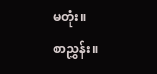မတုံး။
စာညွှန်း။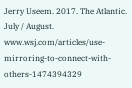Jerry Useem. 2017. The Atlantic. July / August.
www.wsj.com/articles/use-mirroring-to-connect-with-others-1474394329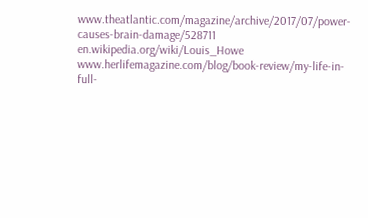www.theatlantic.com/magazine/archive/2017/07/power-causes-brain-damage/528711
en.wikipedia.org/wiki/Louis_Howe
www.herlifemagazine.com/blog/book-review/my-life-in-full-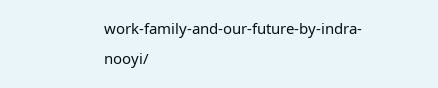work-family-and-our-future-by-indra-nooyi/